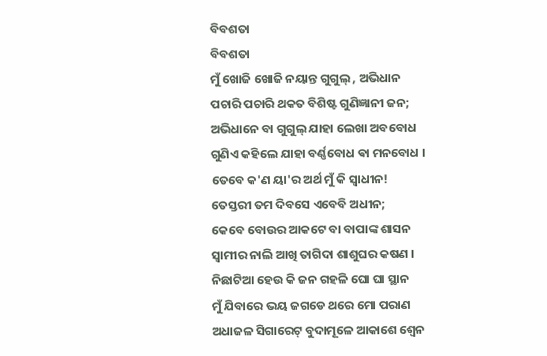ବିବଶତା
ବିବଶତା
ମୁଁ ଖୋଜି ଖୋଜି ନୟାନ୍ତ ଗୁଗୁଲ୍ , ଅଭିଧାନ
ପଚାରି ପଚାରି ଥକତ ବିଶିଷ୍ଟ ଗୁଣିଜ୍ଞାନୀ ଜନ;
ଅଭିଧାନେ ବା ଗୁଗୁଲ୍ ଯାହା ଲେଖା ଅବବୋଧ
ଗୁଣିଏ କହିଲେ ଯାହା ବର୍ଣ୍ଣବୋଧ ଵା ମନବୋଧ ।
ତେବେ କ'ଣ ୟା'ର ଅର୍ଥ ମୁଁ କି ସ୍ୱାଧୀନ!
ତେସ୍ତରୀ ତମ ଦିବସେ ଏବେବି ଅଧୀନ;
କେବେ ବୋଉର ଆକଟେ ବା ବାପାଙ୍କ ଶାସନ
ସ୍ୱାମୀର ନାଲି ଆଖି ତାଗିଦା ଶାଶୁଘର କଷଣ ।
ନିଛାଟିଆ ହେଉ କି ଜନ ଗହଳି ଘୋ ଘା ସ୍ଥାନ
ମୁଁ ଯିବାରେ ଭୟ ଜଗଡେ ଥରେ ମୋ ପରାଣ
ଅଧାଜଳ ସିଗାରେଟ୍ ବୁଦାମୂଳେ ଆକାଶେ ଶ୍ବେନ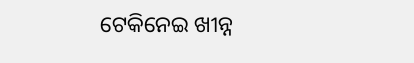ଟେକିନେଇ ଖୀନ୍ନ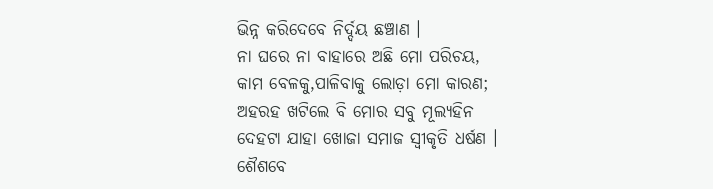ଭିନ୍ନ କରିଦେବେ ନିର୍ଦ୍ଦୟ ଛଞ୍ଚାଣ ।
ନା ଘରେ ନା ବାହାରେ ଅଛି ମୋ ପରିଚୟ,
କାମ ବେଳକୁ,ପାଳିବାକୁ ଲୋଡ଼ା ମୋ କାରଣ;
ଅହରହ ଖଟିଲେ ବି ମୋର ସବୁ ମୂଲ୍ୟହିନ
ଦେହଟା ଯାହା ଖୋଜା ସମାଜ ସ୍ୱୀକୃତି ଧର୍ଷଣ ।
ଶୈଶବେ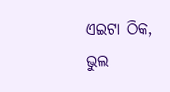ଏଇଟା ଠିକ, ଭୁଲ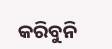କରିବୁନି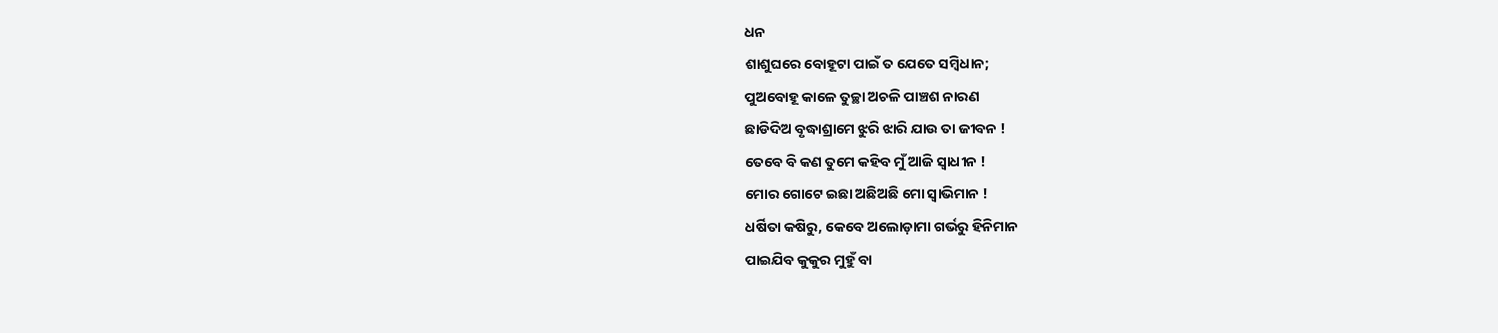ଧନ
ଶାଶୁଘରେ ବୋହୂଟା ପାଇଁ ତ ଯେତେ ସମ୍ବିଧାନ;
ପୁଅବୋହୂ କାଳେ ତୁଚ୍ଛା ଅଚଳି ପାଞ୍ଚଶ ନାରଣ
ଛାଡିଦିଅ ବୃଦ୍ଧାଶ୍ରାମେ ଝୁରି ଝାରି ଯାଉ ତା ଜୀବନ !
ତେବେ ବି କଣ ତୁମେ କହିବ ମୁଁ ଆଜି ସ୍ୱାଧୀନ !
ମୋର ଗୋଟେ ଇଛା ଅଛିଅଛି ମୋ ସ୍ୱାଭିମାନ !
ଧର୍ଷିତା କଷିରୁ, କେବେ ଅଲୋଡ଼ାମା ଗର୍ଭରୁ ହିନିମାନ
ପାଇଯିବ କୁକୁର ମୁହୁଁ ବା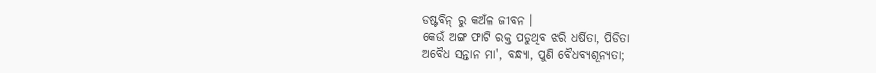ଡଷ୍ଟବିନ୍ ରୁ କଅଁଳ ଜୀବନ ।
କେଉଁ ଅଙ୍ଗ ଫାଟି ରକ୍ତ ପଡୁଥିବ ଝରି ଧର୍ଷିତା, ପିଡିତା
ଅବୈଧ ସନ୍ତାନ ମା', ବନ୍ଧ୍ୟା, ପୁଣି ବୈଧବ୍ୟଶୂନ୍ୟତା;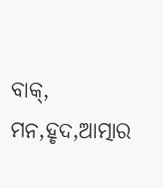ବାକ୍, ମନ,ହୃଦ,ଆତ୍ମାର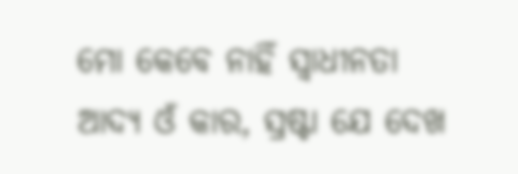ମୋ କେବେ ନାହିଁ ସ୍ୱାଧୀନତା
ଆଦ୍ୟ ଓଁ କାର, ସ୍ରଷ୍ଟା ଯେ ଦେଖ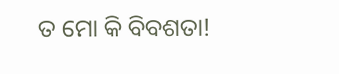ତ ମୋ କି ବିବଶତା!